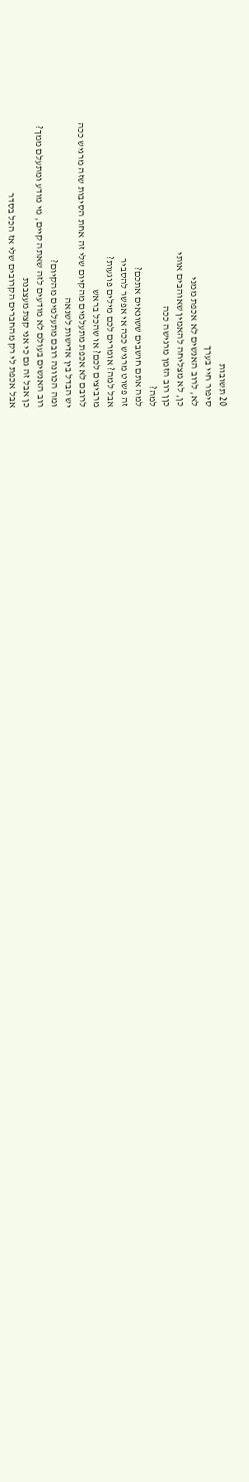20 תשובות
סיפור חיי בערך
לא, לרוב האנשים לא אכפת ממני
כן, לא מצליחה להאמין שאוהבים אותי
כןן רוב הזמן מרגישה ככה
למה?
למה אתם חושבים ששונאים אתכם?
זה פשוט מרגיש ככה אי אפשר להסביר
אבל למה? אומרים לכם מילים פוגעות?
מרביצים לכם? או שהכל בראש
לרובם לא אכפת מתעלמים מהקיום שלי זה אחת הסיבות שזה מרגיש ככה
יש הבדל בין אדישות לשנאה
ומה הכוונה רובם מתעלמים מהקיום?
רוב האנשים בעולם לא מודעים לזה שאתה קיים, מי מודע ומתעלם ממך?
כן אבל זה גם כי אני קצת מעצבנת
אבל אכפת לי רק מהחברים הקרובים שלי אז הכל בסדר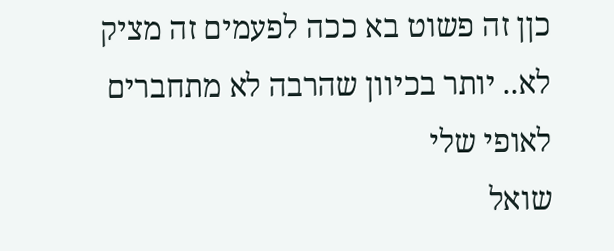כןן זה פשוט בא ככה לפעמים זה מציק
לא.. יותר בכיוון שהרבה לא מתחברים לאופי שלי
שואל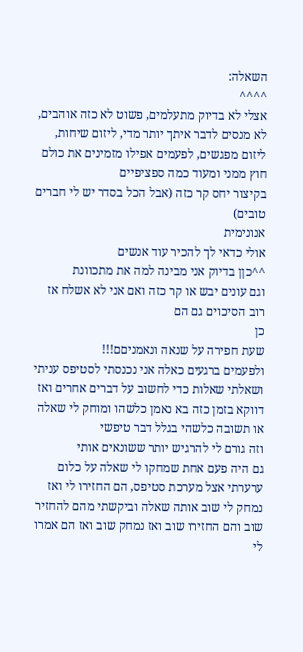השאלה:
^^^^
אצלי לא בדיוק מתעלמים, פשוט לא כזה אוהבים, לא מנסים לדבר איתך יותר מדי, ליזום שיחות, ליזום מפגשים, לפעמים אפילו מזמינים את כולם חוץ ממני ומעוד כמה ספציפיים
בקיצור יחס קר כזה (אבל הכל בסדר יש לי חברים טובים)
אנונימית
אולי כדאי לך להכיר עוד אנשים
^^כןן בדיוק אני מבינה למה את מתכוונת
וגם עונים יבש או קר כזה ואם אני לא אשלח אז רוב הסיכוים גם הם
כן
שעת חפירה על שנאה ונאמניםם!!!
ולפעמים ברגעים כאלה אני נכנסתי לסטיפס עניתי ושאלתי שאלות כדי לחשוב על דברים אחרים ואז דווקא בזמן כזה בא נאמן כלשהו ומוחק לי שאלה או תשובה כלשהי בגלל דבר טיפשי
וזה גורם לי להרגיש יותר ששונאים אותי
גם היה פעם אחת שמחקו לי שאלה על כלום ערערתי אצל מערכת סטיפס, הם החזירו לי ואז נמחק לי שוב אותה שאלה וביקשתי מהם להחזיר שוב והם החזירו שוב ואז נמחק שוב ואז הם אמרו לי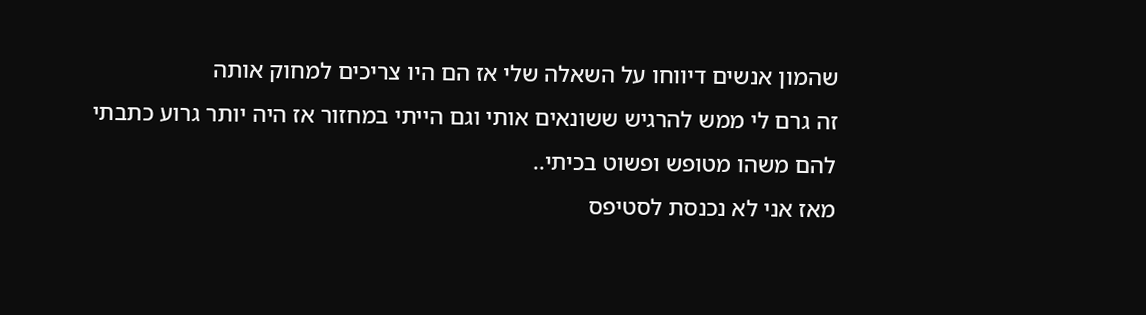שהמון אנשים דיווחו על השאלה שלי אז הם היו צריכים למחוק אותה
זה גרם לי ממש להרגיש ששונאים אותי וגם הייתי במחזור אז היה יותר גרוע כתבתי להם משהו מטופש ופשוט בכיתי..
מאז אני לא נכנסת לסטיפס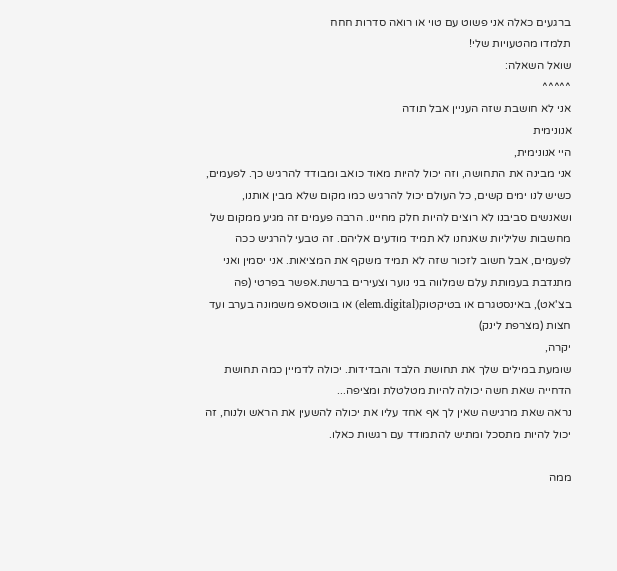ברגעים כאלה אני פשוט עם טוי או רואה סדרות חחח
תלמדו מהטעויות שלי!
שואל השאלה:
^^^^^
אני לא חושבת שזה העניין אבל תודה
אנונימית
היי אנונימית,
אני מבינה את התחושה, וזה יכול להיות מאוד כואב ומבודד להרגיש כך. לפעמים, כשיש לנו ימים קשים, כל העולם יכול להרגיש כמו מקום שלא מבין אותנו, ושאנשים סביבנו לא רוצים להיות חלק מחיינו. הרבה פעמים זה מגיע ממקום של מחשבות שליליות שאנחנו לא תמיד מודעים אליהם. זה טבעי להרגיש ככה לפעמים, אבל חשוב לזכור שזה לא תמיד משקף את המציאות. אני יסמין ואני מתנדבת בעמותת עלם שמלווה בני נוער וצעירים ברשת.אפשר בפרטי (פה בצ'אט), באינסטגרם או בטיקטוק(elem.digital) או בווטסאפ משמונה בערב ועד חצות (מצרפת לינק)
יקרה,
שומעת במילים שלך את תחושת הלבד והבדידות. יכולה לדמיין כמה תחושת הדחייה שאת חשה יכולה להיות מטלטלת ומציפה...
נראה שאת מרגישה שאין לך אף אחד עליו את יכולה להשעין את הראש ולנוח, זה יכול להיות מתסכל ומתיש להתמודד עם רגשות כאלו.

ממה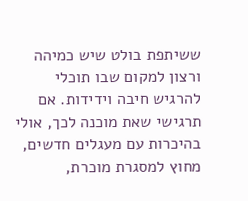ששיתפת בולט שיש כמיהה ורצון למקום שבו תוכלי להרגיש חיבה וידידות. אם תרגישי שאת מוכנה לכך, אולי בהיכרות עם מעגלים חדשים, מחוץ למסגרת מוכרת,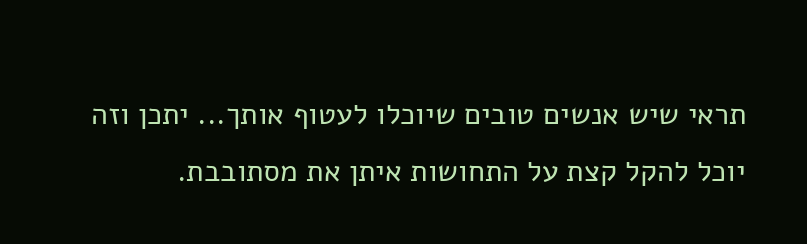תראי שיש אנשים טובים שיוכלו לעטוף אותך... יתכן וזה יוכל להקל קצת על התחושות איתן את מסתובבת.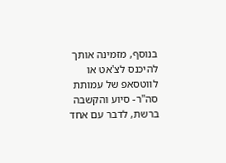בנוסף, מזמינה אותך להיכנס לצ'אט או לווטסאפ של עמותת סה"ר- סיוע והקשבה ברשת, לדבר עם אחד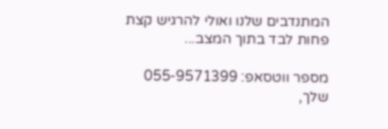המתנדבים שלנו ואולי להרגיש קצת פחות לבד בתוך המצב...

מספר ווטסאפ: 055-9571399
שלך,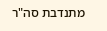מתנדבת סה"ר